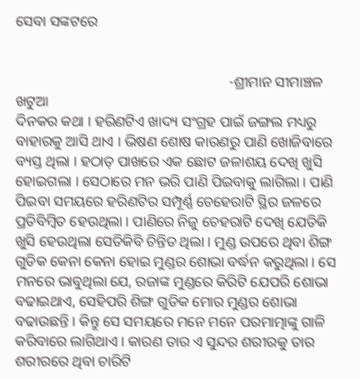ସେବା ସଙ୍କଟରେ


                                                           -ଶ୍ରୀମାନ ସୀମାଞ୍ଚଳ ଖଟୁଆ
ଦିନକର କଥା । ହରିଣଟିଏ ଖାଦ୍ୟ ସଂଗ୍ରହ ପାଇଁ ଜଙ୍ଗଲ ମଧ୍ୟରୁ ବାହାରକୁ ଆସି ଥାଏ । ଭିଷଣ ଶୋଷ କାରଣରୁ ପାଣି ଖୋଜିବାରେ ବ୍ୟସ୍ତ ଥିଲା । ହଠାତ୍ ପାଖରେ ଏକ ଛୋଟ ଜଳାଶୟ ଦେଖି ଖୁସି ହୋଇଗଲା । ସେଠାରେ ମନ ଭରି ପାଣି ପିଇବାକୁ ଲାଗିଲା । ପାଣି ପିଇବା ସମୟରେ ହରିଣଟିର ସମ୍ପୂର୍ଣ୍ଣ ଚେହେରାଟି ସ୍ଥିର ଜଳରେ ପ୍ରତିବିମ୍ବିତ ହେଉଥିଲା । ପାଣିରେ ନିଜୁ ଚେହରାଟି ଦେଖି ଯେତିକି ଖୁସି ହେଉଥିଲା ସେତିକିବି ଚିନ୍ତିତ ଥିଲା । ମୁଣ୍ଡ ଉପରେ ଥିବା ଶିଙ୍ଗ ଗୁଡିକ କେନା କେନା ହୋଇ ମୁଣ୍ଡର ଶୋଭା ବର୍ଦ୍ଧନ କରୁଥିଲା । ସେ ମନରେ ଭାବୁଥିଲା ଯେ, ରଜାଙ୍କ ମୁଣ୍ଡରେ କିରିଟି ଯେପରି ଶୋଭା ବଢାଇଥାଏ, ସେହିପରି ଶିଙ୍ଗ ଗୁଡିକ ମୋର ମୁଣ୍ଡର ଶୋଭା ବଢାଉଛନ୍ତି । କିନ୍ତୁ ସେ ସମୟରେ ମନେ ମନେ ପରମାତ୍ମାଙ୍କୁ ଗାଳି କରିବାରେ ଲାଗିଥାଏ । କାରଣ ତାର ଏ ସୁନ୍ଦର ଶରୀରକୁ ତାର ଶରୀରରେ ଥିବା ଚାରିଟି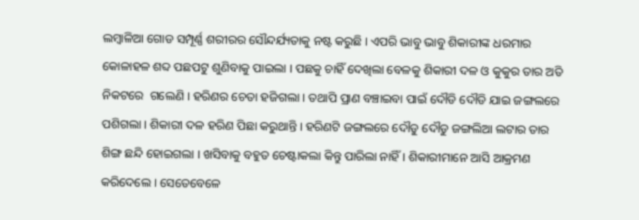ଲମ୍ବାଳିଆ ଗୋଡ ସମ୍ପୂର୍ଣ୍ଣ ଶରୀରର ସୌନ୍ଦର୍ଯ୍ୟତାକୁ ନଷ୍ଟ କରୁଛି । ଏପରି ଭାବୁ ଭାବୁ ଶିକାରୀଙ୍କ ଧରମାର କୋଳାହଳ ଶବ୍ଦ ପଛପଟୁ ଶୁଣିବାକୁ ପାଇଲା । ପଛକୁ ଚାହିଁ ଦେଖିଲା ବେଳକୁ ଶିକାରୀ ଦଳ ଓ କୁକୁର ତାର ଅତି ନିକଟରେ  ଗଲେଣି । ହରିଣର ଚେତା ହଜିଗଲା । ତଥାପି ପ୍ରାଣ ବଞ୍ଚାଇବା ପାଇଁ ଦୌଡି ଦୌଡି ଯାଇ ଜଙ୍ଗଲରେ ପଶିଗଲା । ଶିକାରୀ ଦଳ ହରିଣ ପିଛା କରୁଥାନ୍ତି । ହରିଣଟି ଜଙ୍ଗଲରେ ଦୌଡୁ ଦୌଡୁ ଜଙ୍ଗଲିଆ ଲଟାର ତାର ଶିଙ୍ଗ ଛନ୍ଦି ହୋଇଗଲା । ଖସିବାକୁ ବହୁତ ଚେଷ୍ଟାକଲା କିନ୍ତୁ ପାରିଲା ନାହିଁ । ଶିକାରୀମାନେ ଆସି ଆକ୍ରମଣ କରିଦେଲେ । ସେତେବେଳେ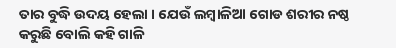ତାର ବୁଦ୍ଧି ଉଦୟ ହେଲା । ଯେଉଁ ଲମ୍ବାଳିଆ ଗୋଡ ଶରୀର ନଷ୍ଠ କରୁଛି ବୋଲି କହି ଗାଳି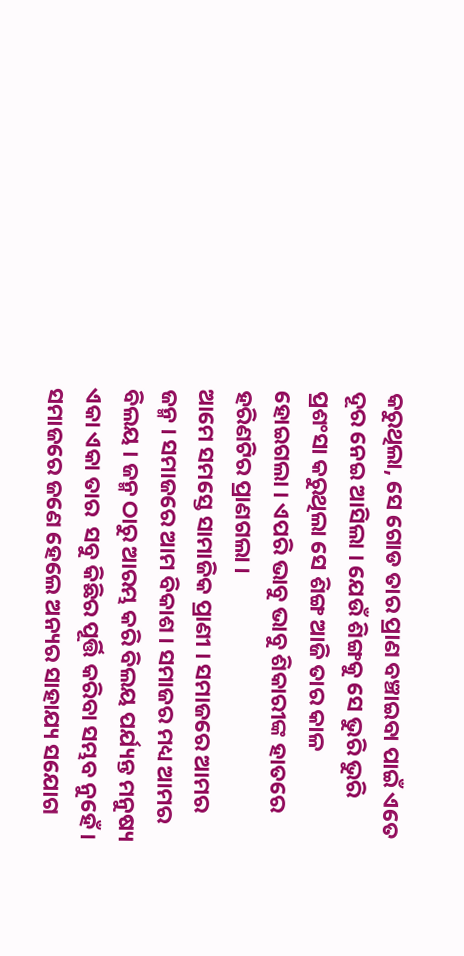କରୁଥିଲା, ସେ ଗୋଡ ତାର ପ୍ରାଣ ବଞ୍ଚାଇବା ପାଇଁ ଏତେ ଦୂର ନେଇ ଆସିଲା । ଯେଉଁ ଶିଙ୍ଗକୁ ସେ ଭୁରି ଭୁରି ପ୍ରଶଂସା କରୁଥିଲା ସେ ଶିଙ୍ଗ ଆଜି ତାର କାଳ ହୋଇଗଲା । ଏପରି ଭାବୁ ଭାବୁ ଶିକାରୀଙ୍କ ହାତରେ ହରିଣଟିର ପ୍ରାଣଗଲା ।
ଆମେ ସମସ୍ତେ ସାମାଜିକ ପ୍ରାଣୀ । ସମାଜରେ ଆମର ଜନ୍ମ । ସମାଜରେ ଆମ ବିକାଶ । ସମାଜର ମଧ୍ୟ ଆମର ବିଲୟ । ଜନ୍ମ ଠାରୁ ଆରମ୍ଭ କରି ବିଲୟ ପର୍ଯ୍ୟନ୍ତ ମନୁଷ୍ୟ ଏକା ଏକା ତାର  ସବୁ କିଛିର ପୂର୍ତ୍ତି କରିବା ସମ୍ଭବ ନୁହେଁ । ସମାଜରେ ଜଣେ ହେଲେ ଅନ୍ୟର ସାହାଯ୍ୟ ସଯୋଗ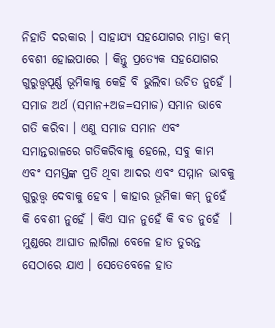ନିହାତି ଦରକାର । ସାହାଯ୍ୟ ସହଯୋଗର ମାତ୍ରା କମ୍ ବେଶୀ ହୋଇପାରେ । କିନ୍ତୁ ପ୍ରତ୍ୟେକ ସହଯୋଗର ଗୁରୁତ୍ତ୍ୱପୂର୍ଣ୍ଣ ଭୂମିକାକୁ କେହି ବି ଭୁଲିବା ଉଚିତ ନୁହେଁ । ସମାଜ ଅର୍ଥ (ସମାନ+ଅଜ=ସମାଜ) ସମାନ ଭାବେ ଗତି କରିବା । ଏଣୁ ସମାଜ ସମାନ ଏବଂ ସମାନ୍ତରାଳରେ ଗତିକରିବାକୁ ହେଲେ, ସବୁ କାମ ଏବଂ ସମସ୍ତଙ୍କ ପ୍ରତି ଥିବା ଆଦର ଏବଂ ସମ୍ମାନ ଭାବକୁ ଗୁରୁତ୍ତ୍ୱ ଦେବାକୁ ହେବ । କାହାର ଭୂମିକା କମ୍ ନୁହେଁ କି ବେଶୀ ନୁହେଁ । କିଏ ସାନ ନୁହେଁ କି ବଡ ନୁହେଁ  । ମୁଣ୍ଡରେ ଆଘାତ ଲାଗିଲା ବେଳେ ହାତ ତୁରନ୍ତ ସେଠାରେ ଯାଏ । ସେତେବେଳେ ହାତ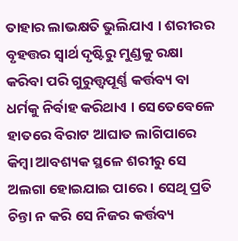ତାହାର ଲାଭକ୍ଷତି ଭୁଲିଯାଏ । ଶରୀରର ବୃହତ୍ତର ସ୍ୱାର୍ଥ ଦୃଷ୍ଟିରୁ ମୁଣ୍ଡକୁ ରକ୍ଷା କରିବା ପରି ଗୁରୁତ୍ତ୍ୱପୂର୍ଣ୍ଣ କର୍ତ୍ତବ୍ୟ ବା ଧର୍ମକୁ ନିର୍ବାହ କରିଥାଏ । ସେତେବେଳେ ହାତରେ ବିରାଟ ଆଘାତ ଲାଗିପାରେ କିମ୍ବା ଆବଶ୍ୟକ ସ୍ଥଳେ ଶରୀରୁ ସେ ଅଲଗା ହୋଇଯାଇ ପାରେ । ସେଥି ପ୍ରତି ଚିନ୍ତା ନ କରି ସେ ନିଜର କର୍ତ୍ତବ୍ୟ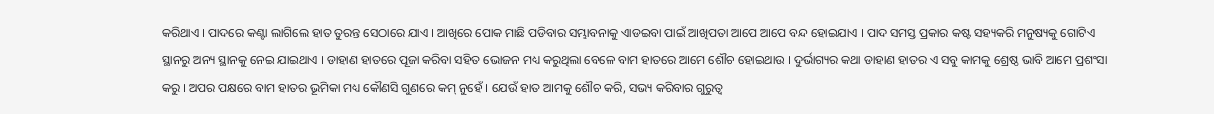କରିଥାଏ । ପାଦରେ କଣ୍ଟା ଲାଗିଲେ ହାତ ତୁରନ୍ତ ସେଠାରେ ଯାଏ । ଆଖିରେ ପୋକ ମାଛି ପଡିବାର ସମ୍ଭାବନାକୁ ଏାଡଇବା ପାଇଁ ଆଖିପତା ଆପେ ଆପେ ବନ୍ଦ ହୋଇଯାଏ । ପାଦ ସମସ୍ତ ପ୍ରକାର କଷ୍ଟ ସହ୍ୟକରି ମନୁଷ୍ୟକୁ ଗୋଟିଏ ସ୍ଥାନରୁ ଅନ୍ୟ ସ୍ଥାନକୁ ନେଇ ଯାଇଥାଏ । ଡାହାଣ ହାତରେ ପୂଜା କରିବା ସହିତ ଭୋଜନ ମଧ୍ୟ କରୁଥିଲା ବେଳେ ବାମ ହାତରେ ଆମେ ଶୌଚ ହୋଇଥାଉ । ଦୁର୍ଭାଗ୍ୟର କଥା ଡାହାଣ ହାତର ଏ ସବୁ କାମକୁ ଶ୍ରେଷ୍ଠ ଭାବି ଆମେ ପ୍ରଶଂସା କରୁ । ଅପର ପକ୍ଷରେ ବାମ ହାତର ଭୂମିକା ମଧ୍ୟ କୌଣସି ଗୁଣରେ କମ୍ ନୁହେଁ । ଯେଉଁ ହାତ ଆମକୁ ଶୌଚ କରି, ସଭ୍ୟ କରିବାର ଗୁରୁତ୍ୱ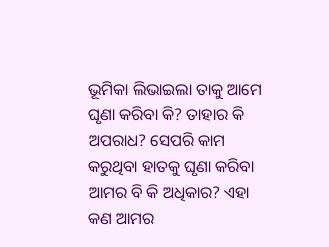ଭୂମିକା ଲିଭାଇଲା ତାକୁ ଆମେ ଘୃଣା କରିବା କି? ତାହାର କି ଅପରାଧ? ସେପରି କାମ କରୁଥିବା ହାତକୁ ଘୃଣା କରିବା  ଆମର ବି କି ଅଧିକାର? ଏହା କଣ ଆମର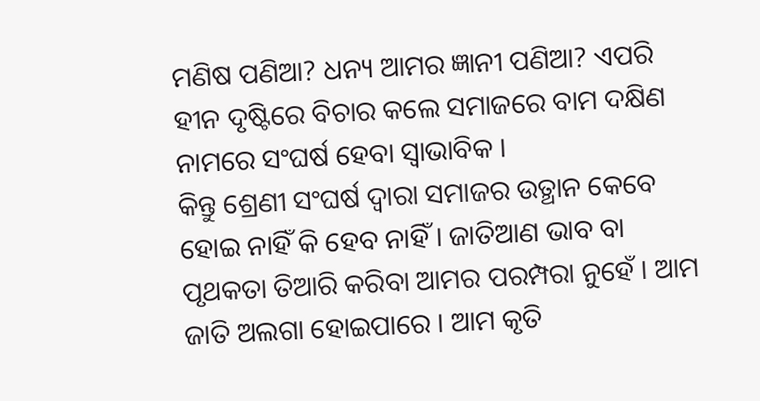ମଣିଷ ପଣିଆ? ଧନ୍ୟ ଆମର ଜ୍ଞାନୀ ପଣିଆ? ଏପରି ହୀନ ଦୃଷ୍ଟିରେ ବିଚାର କଲେ ସମାଜରେ ବାମ ଦକ୍ଷିଣ ନାମରେ ସଂଘର୍ଷ ହେବା ସ୍ୱାଭାବିକ ।
କିନ୍ତୁ ଶ୍ରେଣୀ ସଂଘର୍ଷ ଦ୍ୱାରା ସମାଜର ଉତ୍ଥାନ କେବେ ହୋଇ ନାହିଁ କି ହେବ ନାହିଁ । ଜାତିଆଣ ଭାବ ବା ପୃଥକତା ତିଆରି କରିବା ଆମର ପରମ୍ପରା ନୁହେଁ । ଆମ ଜାତି ଅଲଗା ହୋଇପାରେ । ଆମ କୃତି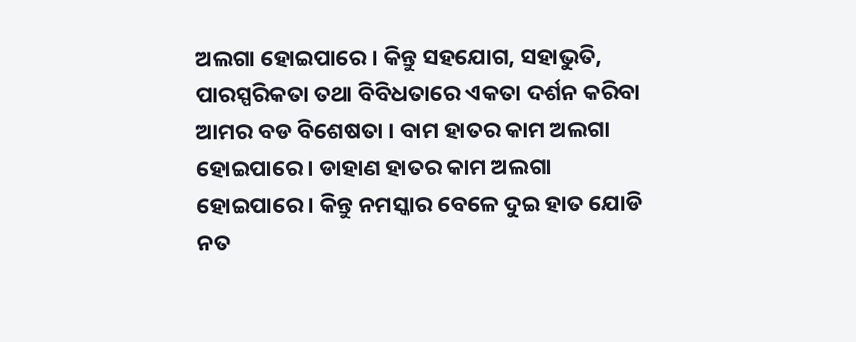ଅଲଗା ହୋଇପାରେ । କିନ୍ତୁ ସହଯୋଗ, ସହାଭୁତି, ପାରସ୍ପରିକତା ତଥା ବିବିଧତାରେ ଏକତା ଦର୍ଶନ କରିବା ଆମର ବଡ ବିଶେଷତା । ବାମ ହାତର କାମ ଅଲଗା ହୋଇପାରେ । ଡାହାଣ ହାତର କାମ ଅଲଗା ହୋଇପାରେ । କିନ୍ତୁ ନମସ୍କାର ବେଳେ ଦୁଇ ହାତ ଯୋଡି ନତ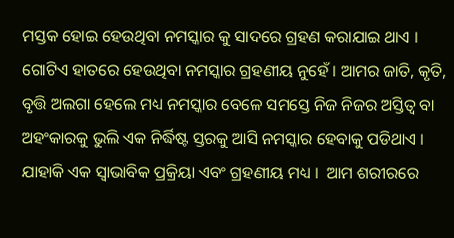ମସ୍ତକ ହୋଇ ହେଉଥିବା ନମସ୍କାର କୁ ସାଦରେ ଗ୍ରହଣ କରାଯାଇ ଥାଏ । ଗୋଟିଏ ହାତରେ ହେଉଥିବା ନମସ୍କାର ଗ୍ରହଣୀୟ ନୁହେଁ । ଆମର ଜାତି, କୃତି, ବୃତ୍ତି ଅଲଗା ହେଲେ ମଧ୍ୟ ନମସ୍କାର ବେଳେ ସମସ୍ତେ ନିଜ ନିଜର ଅସ୍ତିତ୍ୱ ବା ଅହଂକାରକୁ ଭୁଲି ଏକ ନିର୍ଦ୍ଧିଷ୍ଟ ସ୍ତରକୁ ଆସି ନମସ୍କାର ହେବାକୁ ପଡିଥାଏ । ଯାହାକି ଏକ ସ୍ୱାଭାବିକ ପ୍ରକ୍ରିୟା ଏବଂ ଗ୍ରହଣୀୟ ମଧ୍ୟ ।  ଆମ ଶରୀରରେ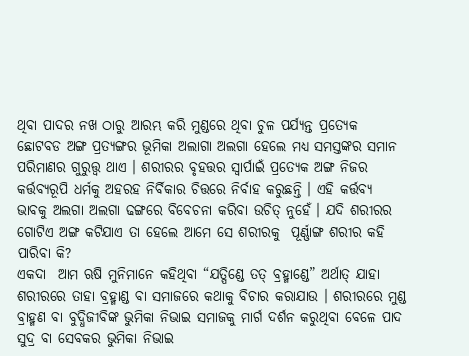ଥିବା ପାଦର ନଖ ଠାରୁ ଆରମ୍ଭ କରି ମୁଣ୍ଡରେ ଥିବା ଚୁଳ ପର୍ଯ୍ୟନ୍ତ ପ୍ରତ୍ୟେକ ଛୋଟବଡ ଅଙ୍ଗ ପ୍ରତ୍ୟଙ୍ଗର ଭୂମିକା ଅଲାଗା ଅଲଗା ହେଲେ ମଧ୍ୟ ସମସ୍ତଙ୍କର ସମାନ ପରିମାଣର ଗୁରୁତ୍ତ୍ୱ ଥାଏ । ଶରୀରର ବୃହତ୍ତର ସ୍ୱାର୍ପାଇଁ ପ୍ରତ୍ୟେକ ଅଙ୍ଗ ନିଜର କର୍ତ୍ତବ୍ୟରୂପି ଧର୍ମକୁ ଅହରହ ନିର୍ବିକାର ଚିତ୍ତରେ ନିର୍ବାହ କରୁଛନ୍ତି । ଏହି କର୍ତ୍ତବ୍ୟ ଭାବକୁ ଅଲଗା ଅଲଗା ଢଙ୍ଗରେ ବିବେଚନା କରିବା ଉଚିତ୍ ନୁହେଁ । ଯଦି ଶରୀରର ଗୋଟିଏ ଅଙ୍ଗ କଟିଯାଏ ତା ହେଲେ ଆମେ ସେ ଶରୀରକୁ  ପୂର୍ଣ୍ଣାଙ୍ଗ ଶରୀର କହି ପାରିବା କି?
ଏକଦା  ଆମ ଋଷି ମୁନିମାନେ କହିଥିବା “ଯତ୍ପିଣ୍ଡେ ତତ୍ ବ୍ରହ୍ମାଣ୍ଡେ” ଅର୍ଥାତ୍ ଯାହା ଶରୀରରେ ତାହା ବ୍ରହ୍ମାଣ୍ଡ ବା ସମାଜରେ କଥାକୁ ବିଚାର କରାଯାଉ । ଶରୀରରେ ମୁଣ୍ଡ ବ୍ରାହ୍ମଣ ବା ବୁଦ୍ଧିଜୀବିଙ୍କ ଭୁମିକା ନିଭାଇ ସମାଜକୁ ମାର୍ଗ ଦର୍ଶନ କରୁଥିବା ବେଳେ ପାଦ ସୁଦ୍ର ବା ସେବକର ଭୁମିକା ନିଭାଇ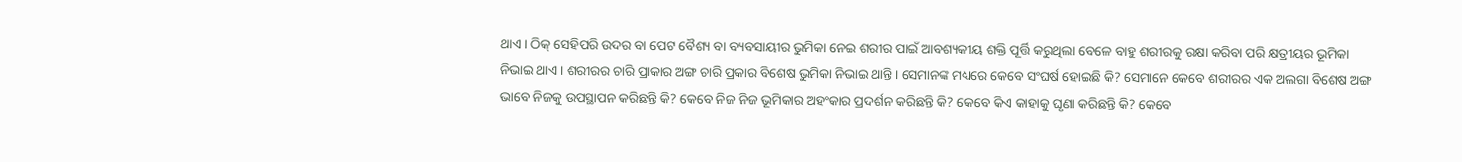ଥାଏ । ଠିକ୍ ସେହିପରି ଉଦର ବା ପେଟ ବୈଶ୍ୟ ବା ବ୍ୟବସାୟୀର ଭୁମିକା ନେଇ ଶରୀର ପାଇଁ ଆବଶ୍ୟକୀୟ ଶକ୍ତି ପୂର୍ତ୍ତି କରୁଥିଲା ବେଳେ ବାହୁ ଶରୀରକୁ ରକ୍ଷା କରିବା ପରି କ୍ଷତ୍ରୀୟର ଭୂମିକା ନିଭାଇ ଥାଏ । ଶରୀରର ଚାରି ପ୍ରାକାର ଅଙ୍ଗ ଚାରି ପ୍ରକାର ବିଶେଷ ଭୁମିକା ନିଭାଇ ଥାନ୍ତି । ସେମାନଙ୍କ ମଧ୍ୟରେ କେବେ ସଂଘର୍ଷ ହୋଇଛି କି? ସେମାନେ କେବେ ଶରୀରର ଏକ ଅଲଗା ବିଶେଷ ଅଙ୍ଗ ଭାବେ ନିଜକୁ ଉପସ୍ଥାପନ କରିଛନ୍ତି କି? କେବେ ନିଜ ନିଜ ଭୂମିକାର ଅହଂକାର ପ୍ରଦର୍ଶନ କରିଛନ୍ତି କି? କେବେ କିଏ କାହାକୁ ଘୃଣା କରିଛନ୍ତି କି? କେବେ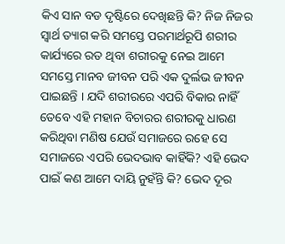କିଏ ସାନ ବଡ ଦୃଷ୍ଟିରେ ଦେଖିଛନ୍ତି କି? ନିଜ ନିଜର ସ୍ୱାର୍ଥ ତ୍ୟାଗ କରି ସମସ୍ତେ ପରମାର୍ଥରୂପି ଶରୀର କାର୍ଯ୍ୟରେ ରତ ଥିବା ଶରୀରକୁ ନେଇ ଆମେ ସମସ୍ତେ ମାନବ ଜୀବନ ପରି ଏକ ଦୁର୍ଲଭ ଜୀବନ ପାଇଛନ୍ତି । ଯଦି ଶରୀରରେ ଏପରି ବିକାର ନାହିଁ ତେବେ ଏହି ମହାନ ବିଚାରର ଶରୀରକୁ ଧାରଣ କରିଥିବା ମଣିଷ ଯେଉଁ ସମାଜରେ ରହେ ସେ ସମାଜରେ ଏପରି ଭେଦଭାବ କାହିଁକି? ଏହି ଭେଦ ପାଇଁ କଣ ଆମେ ଦାୟି ନୁହଁନ୍ତି କି? ଭେଦ ଦୂର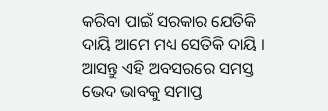କରିବା ପାଇଁ ସରକାର ଯେତିକି ଦାୟି ଆମେ ମଧ୍ୟ ସେତିକି ଦାୟି ।
ଆସନ୍ତୁ ଏହି ଅବସରରେ ସମସ୍ତ ଭେଦ ଭାବକୁ ସମାପ୍ତ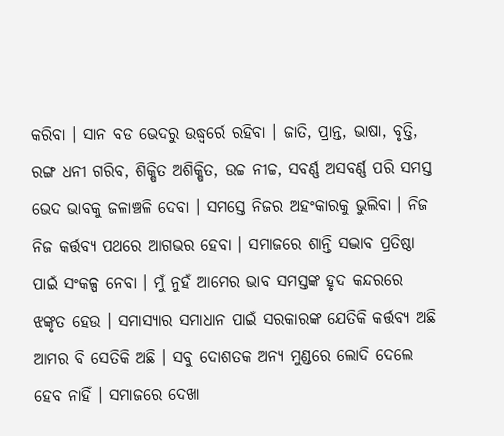କରିବା । ସାନ ବଡ ଭେଦରୁ ଉଦ୍ଧ୍ୱର୍ରେ ରହିବା । ଜାତି, ପ୍ରାନ୍ତ, ଭାଷା, ବୃତ୍ତି, ରଙ୍ଗ ଧନୀ ଗରିବ, ଶିକ୍ଷିତ ଅଶିକ୍ଷିତ, ଉଚ୍ଚ ନୀଚ୍ଚ, ସବର୍ଣ୍ଣ ଅସବର୍ଣ୍ଣ ପରି ସମସ୍ତ ଭେଦ ଭାବକୁ ଜଳାଞ୍ଚଳି ଦେବା । ସମସ୍ତେ ନିଜର ଅହଂକାରକୁ ଭୁଲିବା । ନିଜ ନିଜ କର୍ତ୍ତବ୍ୟ ପଥରେ ଆଗଭର ହେବା । ସମାଜରେ ଶାନ୍ତି ସଦ୍ଭାବ ପ୍ରତିଷ୍ଠା ପାଇଁ ସଂକଳ୍ପ ନେବା । ମୁଁ ନୁହଁ ଆମେର ଭାବ ସମସ୍ତଙ୍କ ହୃଦ କନ୍ଦରରେ ଝଙ୍କୃତ ହେଉ । ସମାସ୍ୟାର ସମାଧାନ ପାଇଁ ସରକାରଙ୍କ ଯେତିକି କର୍ତ୍ତବ୍ୟ ଅଛି ଆମର ବି ସେତିକି ଅଛି । ସବୁ ଦୋଶତକ ଅନ୍ୟ ମୁଣ୍ଡରେ ଲୋଦି ଦେଲେ ହେବ ନାହିଁ । ସମାଜରେ ଦେଖା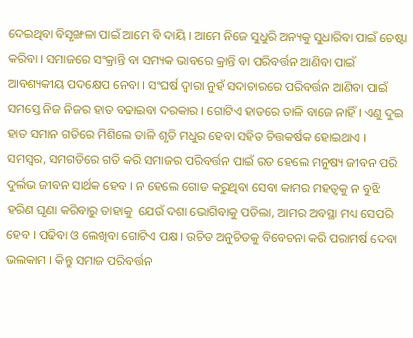ଦେଇଥିବା ବିସୃଙ୍ଖଳା ପାଇଁ ଆମେ ବି ଦାୟି । ଆମେ ନିଜେ ସୁଧୁରି ଅନ୍ୟକୁ ସୁଧାରିବା ପାଇଁ ଚେଷ୍ଟା କରିବା । ସମାଜରେ ସଂକ୍ରାନ୍ତି ବା ସମ୍ୟକ ଭାବରେ କ୍ରାନ୍ତି ବା ପରିବର୍ତ୍ତନ ଆଣିବା ପାଇଁ ଆବଶ୍ୟକୀୟ ପଦକ୍ଷେପ ନେବା । ସଂଘର୍ଷ ଦ୍ୱାରା ନୁହଁ ସଦାଚାରରେ ପରିବର୍ତ୍ତନ ଆଣିବା ପାଇଁ ସମସ୍ତେ ନିଜ ନିଜର ହାତ ବଢାଇବା ଦରକାର । ଗୋଟିଏ ହାତରେ ତାଳି ବାଜେ ନାହିଁ । ଏଣୁ ଦୁଇ ହାତ ସମାନ ଗତିରେ ମିଶିଲେ ତାଳି ଶୃତି ମଧୁର ହେବା ସହିତ ଚିତ୍ତକର୍ଷକ ହୋଇଥାଏ । ସମସ୍ୱର, ସମଗତିରେ ଗତି କରି ସମାଜର ପରିବର୍ତ୍ତନ ପାଇଁ ରତ ହେଲେ ମନୁଷ୍ୟ ଜୀବନ ପରି ଦୁର୍ଲଭ ଜୀବନ ସାର୍ଥକ ହେବ । ନ ହେଲେ ଗୋଡ କରୁଥିବା ସେବା କାମର ମହତ୍ୱକୁ ନ ବୁଝି ହରିଣ ଘୃଣା କରିବାରୁ ତାହାକୁ  ଯେଉଁ ଦଶା ଭୋଗିବାକୁ ପଡିଲା, ଆମର ଅବସ୍ଥା ମଧ୍ୟ ସେପରି ହେବ । ପଢିବା ଓ ଲେଖିବା ଗୋଟିଏ ପକ୍ଷ । ଉଚିତ ଅନୁଚିତକୁ ବିବେଚନା କରି ପରାମର୍ଷ ଦେବା ଭଲକାମ । କିନ୍ତୁ ସମାଜ ପରିବର୍ତ୍ତନ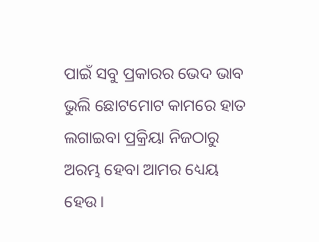ପାଇଁ ସବୁ ପ୍ରକାରର ଭେଦ ଭାବ ଭୁଲି ଛୋଟମୋଟ କାମରେ ହାତ ଲଗାଇବା ପ୍ରକ୍ରିୟା ନିଜଠାରୁ ଅରମ୍ଭ ହେବା ଆମର ଧ୍ୟେୟ ହେଉ ।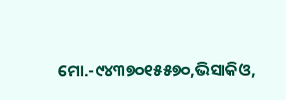ମୋ.-୯୪୩୭୦୧୫୫୭୦,ଭିସାକିଓ,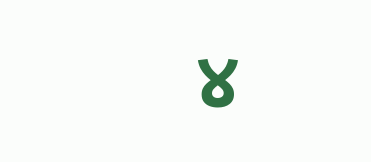୪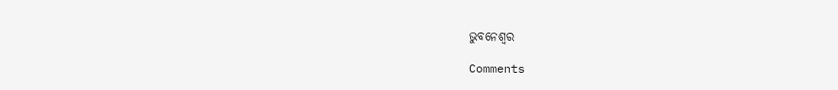ଭୁବନେଶ୍ୱର

Comments